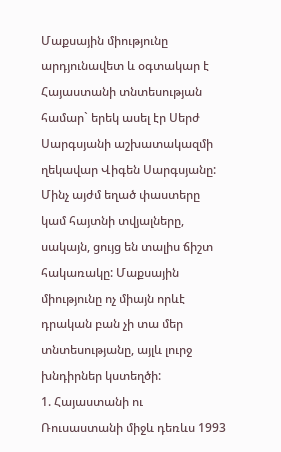Մաքսային միությունը արդյունավետ և օգտակար է Հայաստանի տնտեսության համար` երեկ ասել էր Սերժ Սարգսյանի աշխատակազմի ղեկավար Վիգեն Սարգսյանը: Մինչ այժմ եղած փաստերը կամ հայտնի տվյալները, սակայն, ցույց են տալիս ճիշտ հակառակը: Մաքսային միությունը ոչ միայն որևէ դրական բան չի տա մեր տնտեսությանը, այլև լուրջ խնդիրներ կստեղծի:
1. Հայաստանի ու Ռուսաստանի միջև դեռևս 1993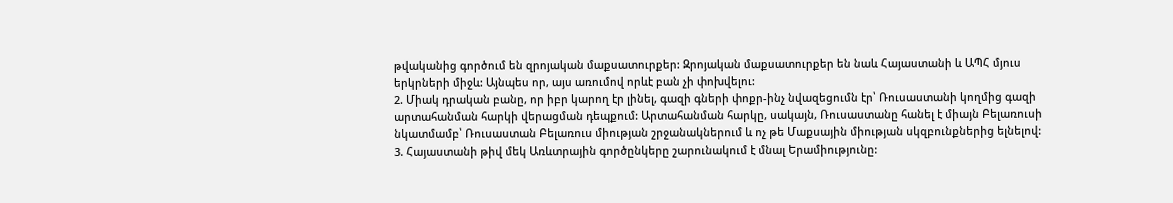թվականից գործում են զրոյական մաքսատուրքեր: Զրոյական մաքսատուրքեր են նաև Հայաստանի և ԱՊՀ մյուս երկրների միջև: Այնպես որ, այս առումով որևէ բան չի փոխվելու:
2. Միակ դրական բանը, որ իբր կարող էր լինել, գազի գների փոքր-ինչ նվազեցումն էր՝ Ռուսաստանի կողմից գազի արտահանման հարկի վերացման դեպքում: Արտահանման հարկը, սակայն, Ռուսաստանը հանել է միայն Բելառուսի նկատմամբ՝ Ռուսաստան Բելառուս միության շրջանակներում և ոչ թե Մաքսային միության սկզբունքներից ելնելով:
3. Հայաստանի թիվ մեկ Առևտրային գործընկերը շարունակում է մնալ Երամիությունը: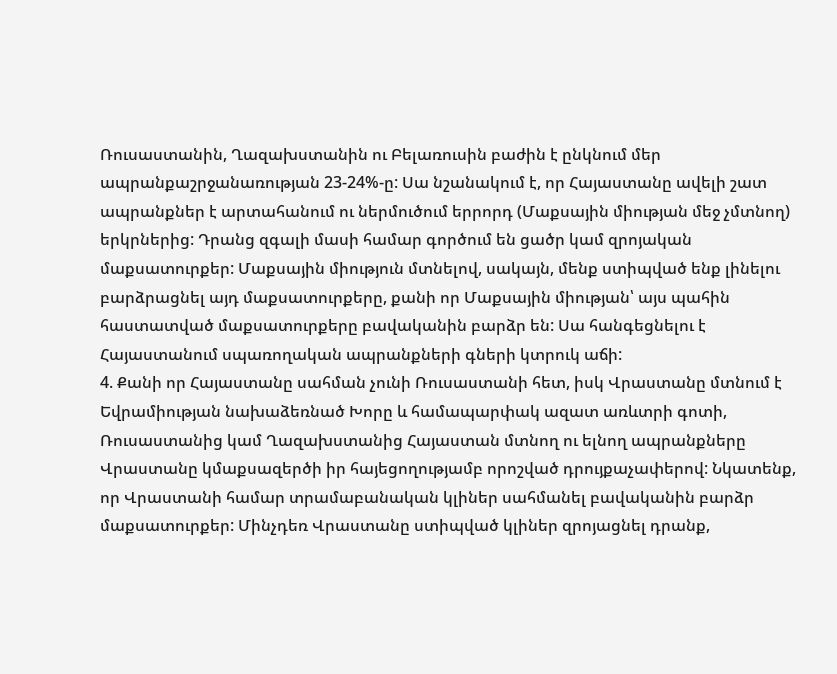Ռուսաստանին, Ղազախստանին ու Բելառուսին բաժին է ընկնում մեր ապրանքաշրջանառության 23-24%-ը: Սա նշանակում է, որ Հայաստանը ավելի շատ ապրանքներ է արտահանում ու ներմուծում երրորդ (Մաքսային միության մեջ չմտնող) երկրներից: Դրանց զգալի մասի համար գործում են ցածր կամ զրոյական մաքսատուրքեր: Մաքսային միություն մտնելով, սակայն, մենք ստիպված ենք լինելու բարձրացնել այդ մաքսատուրքերը, քանի որ Մաքսային միության՝ այս պահին հաստատված մաքսատուրքերը բավականին բարձր են: Սա հանգեցնելու է Հայաստանում սպառողական ապրանքների գների կտրուկ աճի:
4. Քանի որ Հայաստանը սահման չունի Ռուսաստանի հետ, իսկ Վրաստանը մտնում է Եվրամիության նախաձեռնած Խորը և համապարփակ ազատ առևտրի գոտի, Ռուսաստանից կամ Ղազախստանից Հայաստան մտնող ու ելնող ապրանքները Վրաստանը կմաքսազերծի իր հայեցողությամբ որոշված դրույքաչափերով: Նկատենք, որ Վրաստանի համար տրամաբանական կլիներ սահմանել բավականին բարձր մաքսատուրքեր: Մինչդեռ Վրաստանը ստիպված կլիներ զրոյացնել դրանք,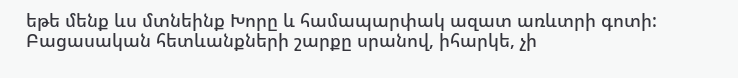եթե մենք ևս մտնեինք Խորը և համապարփակ ազատ առևտրի գոտի:
Բացասական հետևանքների շարքը սրանով, իհարկե, չի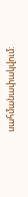սահմանափակվում: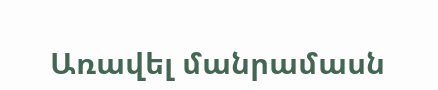Առավել մանրամասն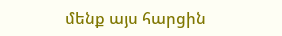մենք այս հարցին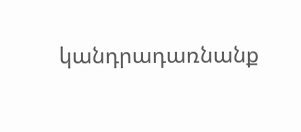կանդրադառնանք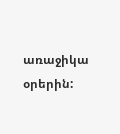առաջիկա օրերին: